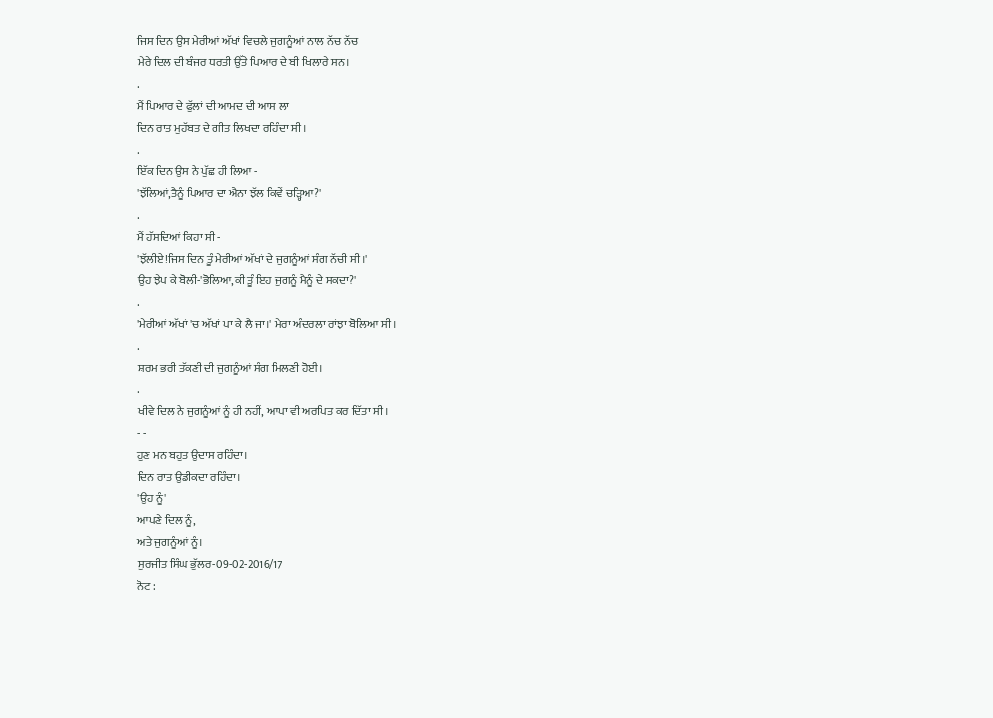ਜਿਸ ਦਿਨ ਉਸ ਮੇਰੀਆਂ ਅੱਖਾਂ ਵਿਚਲੇ ਜੁਗਨੂੰਆਂ ਨਾਲ ਨੱਚ ਨੱਚ
ਮੇਰੇ ਦਿਲ ਦੀ ਬੰਜਰ ਧਰਤੀ ਉੱਤੇ ਪਿਆਰ ਦੇ ਬੀ ਖਿਲਾਰੇ ਸਨ।
.
ਮੈਂ ਪਿਆਰ ਦੇ ਫੁੱਲਾਂ ਦੀ ਆਮਦ ਦੀ ਆਸ ਲਾ
ਦਿਨ ਰਾਤ ਮੁਹੱਬਤ ਦੇ ਗੀਤ ਲਿਖਦਾ ਰਹਿੰਦਾ ਸੀ ।
.
ਇੱਕ ਦਿਨ ਉਸ ਨੇ ਪੁੱਛ ਹੀ ਲਿਆ -
'ਝੱਲਿਆਂ,ਤੈਨੂੰ ਪਿਆਰ ਦਾ ਐਨਾ ਝੱਲ ਕਿਵੇਂ ਚੜ੍ਹਿਆ?'
.
ਮੈਂ ਹੱਸਦਿਆਂ ਕਿਹਾ ਸੀ -
'ਝੱਲੀਏ!ਜਿਸ ਦਿਨ ਤੂੰ ਮੇਰੀਆਂ ਅੱਖਾਂ ਦੇ ਜੁਗਨੂੰਆਂ ਸੰਗ ਨੱਚੀ ਸੀ।'
ਉਹ ਝੇਪ ਕੇ ਬੋਲੀ-'ਭੋਲਿਆ,ਕੀ ਤੂੰ ਇਹ ਜੁਗਨੂੰ ਮੈਨੂੰ ਦੇ ਸਕਦਾ?'
.
'ਮੇਰੀਆਂ ਅੱਖਾਂ 'ਚ ਅੱਖਾਂ ਪਾ ਕੇ ਲੈ ਜਾ।' ਮੇਰਾ ਅੰਦਰਲਾ ਰਾਂਝਾ ਬੋਲਿਆ ਸੀ।
.
ਸ਼ਰਮ ਭਰੀ ਤੱਕਣੀ ਦੀ ਜੁਗਨੂੰਆਂ ਸੰਗ ਮਿਲਣੀ ਹੋਈ।
.
ਖੀਵੇ ਦਿਲ ਨੇ ਜੁਗਨੂੰਆਂ ਨੂੰ ਹੀ ਨਹੀਂ, ਆਪਾ ਵੀ ਅਰਪਿਤ ਕਰ ਦਿੱਤਾ ਸੀ।
- -
ਹੁਣ ਮਨ ਬਹੁਤ ਉਦਾਸ ਰਹਿੰਦਾ।
ਦਿਨ ਰਾਤ ਉਡੀਕਦਾ ਰਹਿੰਦਾ।
'ਉਹ ਨੂੰ'
ਆਪਣੇ ਦਿਲ ਨੂੰ,
ਅਤੇ ਜੁਗਨੂੰਆਂ ਨੂੰ।
ਸੁਰਜੀਤ ਸਿੰਘ ਭੁੱਲਰ-09-02-2016/17
ਨੋਟ :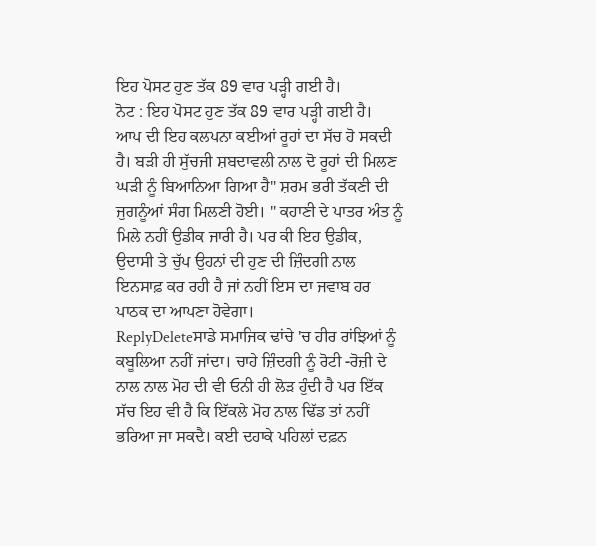ਇਹ ਪੋਸਟ ਹੁਣ ਤੱਕ 89 ਵਾਰ ਪੜ੍ਹੀ ਗਈ ਹੈ।
ਨੋਟ : ਇਹ ਪੋਸਟ ਹੁਣ ਤੱਕ 89 ਵਾਰ ਪੜ੍ਹੀ ਗਈ ਹੈ।
ਆਪ ਦੀ ਇਹ ਕਲਪਨਾ ਕਈਆਂ ਰੂਹਾਂ ਦਾ ਸੱਚ ਹੋ ਸਕਦੀ ਹੈ। ਬੜੀ ਹੀ ਸੁੱਚਜੀ ਸ਼ਬਦਾਵਲੀ ਨਾਲ ਦੋ ਰੂਹਾਂ ਦੀ ਮਿਲਣ ਘੜੀ ਨੂੰ ਬਿਆਨਿਆ ਗਿਆ ਹੈ" ਸ਼ਰਮ ਭਰੀ ਤੱਕਣੀ ਦੀ ਜੁਗਨੂੰਆਂ ਸੰਗ ਮਿਲਣੀ ਹੋਈ। " ਕਹਾਣੀ ਦੇ ਪਾਤਰ ਅੰਤ ਨੂੰ ਮਿਲੇ ਨਹੀਂ ਉਡੀਕ ਜਾਰੀ ਹੈ। ਪਰ ਕੀ ਇਹ ਉਡੀਕ, ਉਦਾਸੀ ਤੇ ਚੁੱਪ ਉਹਨਾਂ ਦੀ ਹੁਣ ਦੀ ਜ਼ਿੰਦਗੀ ਨਾਲ ਇਨਸਾਫ਼ ਕਰ ਰਹੀ ਹੈ ਜਾਂ ਨਹੀਂ ਇਸ ਦਾ ਜਵਾਬ ਹਰ ਪਾਠਕ ਦਾ ਆਪਣਾ ਹੋਵੇਗਾ।
ReplyDeleteਸਾਡੇ ਸਮਾਜਿਕ ਢਾਂਚੇ 'ਚ ਹੀਰ ਰਾਂਝਿਆਂ ਨੂੰ ਕਬੂਲਿਆ ਨਹੀਂ ਜਾਂਦਾ। ਚਾਹੇ ਜ਼ਿੰਦਗੀ ਨੂੰ ਰੋਟੀ -ਰੋਜ਼ੀ ਦੇ ਨਾਲ ਨਾਲ ਮੋਹ ਦੀ ਵੀ ਓਨੀ ਹੀ ਲੋੜ ਹੁੰਦੀ ਹੈ ਪਰ ਇੱਕ ਸੱਚ ਇਹ ਵੀ ਹੈ ਕਿ ਇੱਕਲੇ ਮੋਹ ਨਾਲ ਢਿੱਡ ਤਾਂ ਨਹੀਂ ਭਰਿਆ ਜਾ ਸਕਦੈ। ਕਈ ਦਹਾਕੇ ਪਹਿਲਾਂ ਦਫ਼ਨ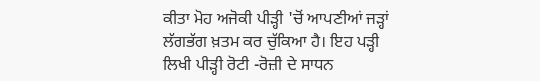ਕੀਤਾ ਮੋਹ ਅਜੋਕੀ ਪੀੜ੍ਹੀ 'ਚੋਂ ਆਪਣੀਆਂ ਜੜ੍ਹਾਂ ਲੱਗਭੱਗ ਖ਼ਤਮ ਕਰ ਚੁੱਕਿਆ ਹੈ। ਇਹ ਪੜ੍ਹੀ ਲਿਖੀ ਪੀੜ੍ਹੀ ਰੋਟੀ -ਰੋਜ਼ੀ ਦੇ ਸਾਧਨ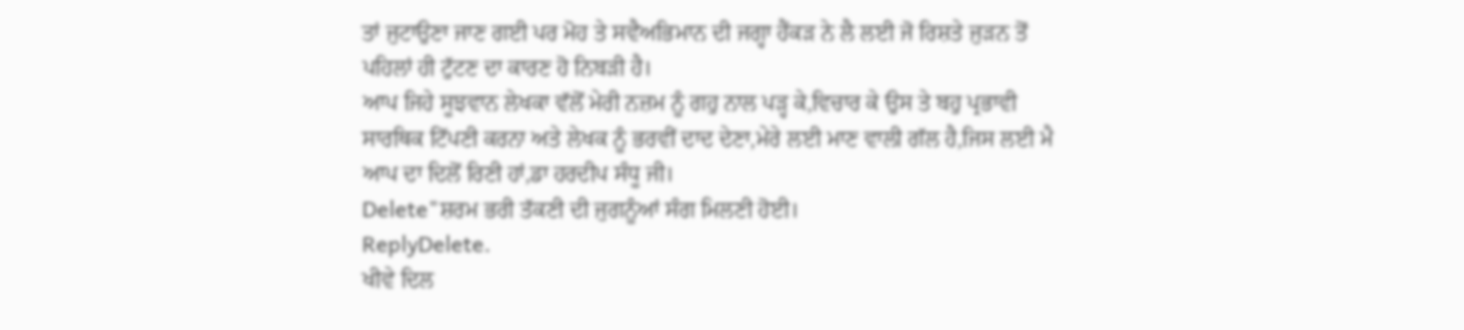ਤਾਂ ਜੁਟਾਉਣਾ ਜਾਣ ਗਈ ਪਰ ਮੋਹ ਤੇ ਸਵੈਅਭਿਮਾਨ ਦੀ ਜਗ੍ਹਾ ਹੈਂਕੜ ਨੇ ਲੈ ਲਈ ਜੋ ਰਿਸ਼ਤੇ ਜੁੜਨ ਤੋਂ ਪਹਿਲਾਂ ਹੀ ਟੁੱਟਣ ਦਾ ਕਾਰਣ ਹੋ ਨਿਬੜੀ ਹੈ।
ਆਪ ਜਿਹੇ ਸੂਝਵਾਨ ਲੇਖਕਾ ਵੱਲੋਂ ਮੇਰੀ ਨਜ਼ਮ ਨੂੰ ਗਹੁ ਨਾਲ ਪੜ੍ਹ ਕੇ,ਵਿਚਾਰ ਕੇ ਉਸ ਤੇ ਬਹੁ ਪ੍ਰਭਾਵੀ ਸਾਰਥਿਕ ਟਿੱਪਣੀ ਕਰਨਾ ਅਤੇ ਲੇਖਕ ਨੂੰ ਭਰਵੀਂ ਦਾਦ ਦੇਣਾ,ਮੇਰੇ ਲਈ ਮਾਣ ਵਾਲੀ ਗੱਲ ਹੈ,ਜਿਸ ਲਈ ਮੈ ਆਪ ਦਾ ਦਿਲੋਂ ਰਿਣੀ ਹਾਂ,ਡਾ ਹਰਦੀਪ ਸੰਧੂ ਜੀ।
Delete"ਸ਼ਰਮ ਭਰੀ ਤੱਕਣੀ ਦੀ ਜੁਗਨੂੰਆਂ ਸੰਗ ਮਿਲਣੀ ਹੋਈ।
ReplyDelete.
ਖੀਵੇ ਦਿਲ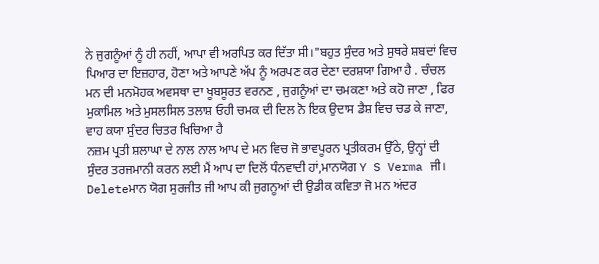ਨੇ ਜੁਗਨੂੰਆਂ ਨੂੰ ਹੀ ਨਹੀਂ, ਆਪਾ ਵੀ ਅਰਪਿਤ ਕਰ ਦਿੱਤਾ ਸੀ।"ਬਹੁਤ ਸੁੰਦਰ ਅਤੇ ਸੁਥਰੇ ਸ਼ਬਦਾਂ ਵਿਚ ਪਿਆਰ ਦਾ ਇਜ਼ਹਾਰ, ਹੋਣਾ ਅਤੇ ਆਪਣੇ ਅੱਪ ਨੂੰ ਅਰਪਣ ਕਰ ਦੇਣਾ ਦਰਸ਼ਯਾ ਗਿਆ ਹੈ . ਚੰਚਲ ਮਨ ਦੀ ਮਨਮੋਹਕ ਅਵਸਥਾ ਦਾ ਖੂਬਸੂਰਤ ਵਰਨਣ , ਜੁਗਨੂੰਆਂ ਦਾ ਚਮਕਣਾ ਅਤੇ ਕਹੋ ਜਾਣਾ , ਫਿਰ ਮੁਕਾਮਿਲ ਅਤੇ ਮੁਸਲਸਿਲ ਤਲਾਸ਼ ਓਹੀ ਚਮਕ ਦੀ ਦਿਲ ਨੋ ਇਕ ਉਦਾਸ ਡੈਸ਼ ਵਿਚ ਚਡ ਕੇ ਜਾਣਾ, ਵਾਹ ਕਯਾ ਸੁੰਦਰ ਚਿਤਰ ਖਿਚਿਆ ਹੈ
ਨਜ਼ਮ ਪ੍ਰਤੀ ਸ਼ਲਾਘਾ ਦੇ ਨਾਲ ਨਾਲ ਆਪ ਦੇ ਮਨ ਵਿਚ ਜੋ ਭਾਵਪੂਰਨ ਪ੍ਰਤੀਕਰਮ ਉੱਠੇ, ਉਨ੍ਹਾਂ ਦੀ ਸੁੰਦਰ ਤਰਜਮਾਨੀ ਕਰਨ ਲਈ ਮੈਂ ਆਪ ਦਾ ਦਿਲੋਂ ਧੰਨਵਾਦੀ ਹਾਂ,ਮਾਨਯੋਗ Y S Verma ਜੀ।
Deleteਮਾਨ ਯੋਗ ਸੁਰਜੀਤ ਜੀ ਆਪ ਕੀ ਜੁਗਨੂਆਂ ਦੀ ਉਡੀਕ ਕਵਿਤਾ ਜੋ ਮਨ ਅਂਦਰ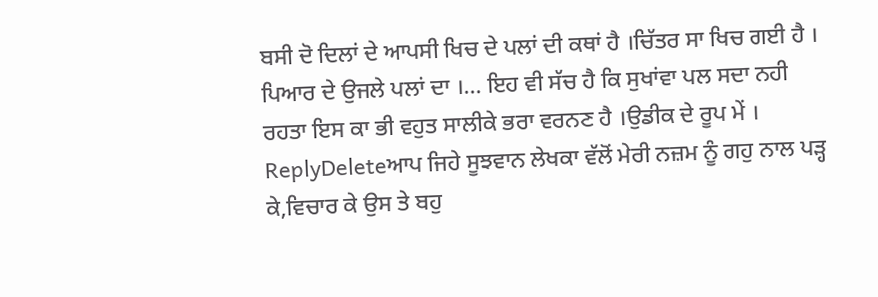ਬਸੀ ਦੋ ਦਿਲਾਂ ਦੇ ਆਪਸੀ ਖਿਚ ਦੇ ਪਲਾਂ ਦੀ ਕਥਾਂ ਹੈ ।ਚਿੱਤਰ ਸਾ ਖਿਚ ਗਈ ਹੈ । ਪਿਆਰ ਦੇ ਉਜਲੇ ਪਲਾਂ ਦਾ ।... ਇਹ ਵੀ ਸੱਚ ਹੈ ਕਿ ਸੁਖਾਂਵਾ ਪਲ ਸਦਾ ਨਹੀ ਰਹਤਾ ਇਸ ਕਾ ਭੀ ਵਹੁਤ ਸਾਲੀਕੇ ਭਰਾ ਵਰਨਣ ਹੈ ।ਉਡੀਕ ਦੇ ਰੂਪ ਮੇਂ ।
ReplyDeleteਆਪ ਜਿਹੇ ਸੂਝਵਾਨ ਲੇਖਕਾ ਵੱਲੋਂ ਮੇਰੀ ਨਜ਼ਮ ਨੂੰ ਗਹੁ ਨਾਲ ਪੜ੍ਹ ਕੇ,ਵਿਚਾਰ ਕੇ ਉਸ ਤੇ ਬਹੁ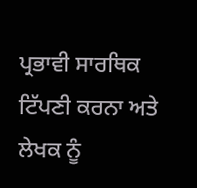ਪ੍ਰਭਾਵੀ ਸਾਰਥਿਕ ਟਿੱਪਣੀ ਕਰਨਾ ਅਤੇ ਲੇਖਕ ਨੂੰ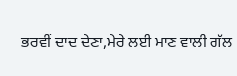ਭਰਵੀਂ ਦਾਦ ਦੇਣਾ,ਮੇਰੇ ਲਈ ਮਾਣ ਵਾਲੀ ਗੱਲ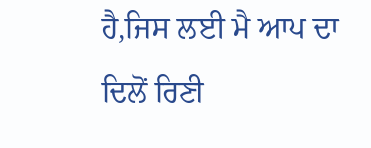ਹੈ,ਜਿਸ ਲਈ ਮੈ ਆਪ ਦਾ ਦਿਲੋਂ ਰਿਣੀ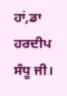ਹਾਂ,ਡਾ ਹਰਦੀਪ ਸੰਧੂ ਜੀ।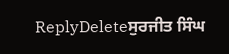ReplyDeleteਸੁਰਜੀਤ ਸਿੰਘ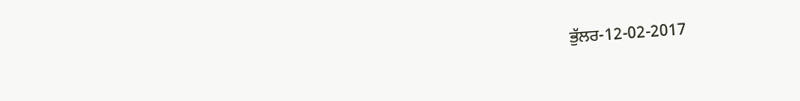ਭੁੱਲਰ-12-02-2017